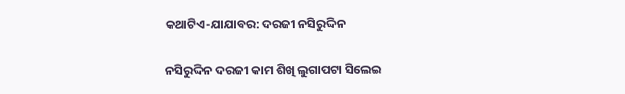କଥାଟିଏ-ଯାଯାବର: ଦରଜୀ ନସିରୁଦ୍ଦିନ

ନସିରୁଦ୍ଦିନ ଦରଜୀ କାମ ଶିଖି ଲୁଗାପଟା ସିଲେଇ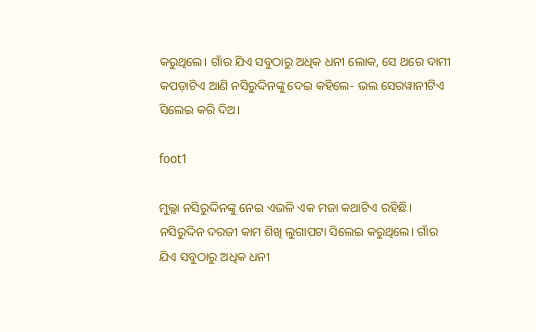କରୁଥିଲେ। ଗାଁର ଯିଏ ‌ସବୁଠାରୁ ଅଧିକ ଧନୀ ଲୋକ, ସେ ଥରେ ଦାମୀ କପଡ଼ାଟିଏ ଆଣି ନସିରୁଦ୍ଦିନଙ୍କୁ ଦେଇ କହିଲେ- ଭଲ ସେରୱାନୀଟିଏ ସିଲେଇ କରି ଦିଅ।

foot1

ମୁଲ୍ଲା ନସିରୁଦ୍ଦିନଙ୍କୁ ନେଇ ଏଭଳି ଏକ ମଜା କଥାଟିଏ ରହିଛି।
ନସିରୁଦ୍ଦିନ ଦରଜୀ କାମ ଶିଖି ଲୁଗାପଟା ସିଲେଇ କରୁଥିଲେ। ଗାଁର ଯିଏ ‌ସବୁଠାରୁ ଅଧିକ ଧନୀ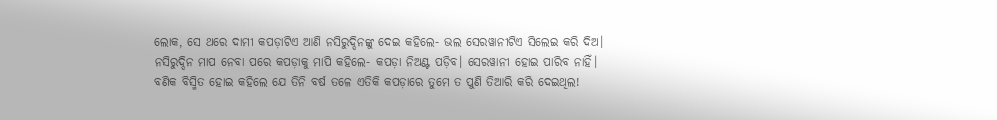ଲୋକ, ସେ ଥରେ ଦାମୀ କପଡ଼ାଟିଏ ଆଣି ନସିରୁଦ୍ଦିନଙ୍କୁ ଦେଇ କହିଲେ- ଭଲ ସେରୱାନୀଟିଏ ସିଲେଇ କରି ଦିଅ।
ନସିରୁଦ୍ଦିନ ମାପ ନେବା ପରେ କପଡ଼ାକୁ ମାପି କହିଲେ- କପଡ଼ା‌ ନିଅଣ୍ଟ ପଡ଼ିବ। ସେରୱାନୀ ହୋଇ ପାରିବ ନାହିଁ।
ବଣିକ ବିସ୍ମିତ ହୋଇ କହିଲେ ଯେ ତିନି ବର୍ଷ ତଳେ ଏତିକି କପଡ଼ାରେ ତୁମେ ତ ପୁଣି ତିଆରି କରି ଦେଇଥିଲ!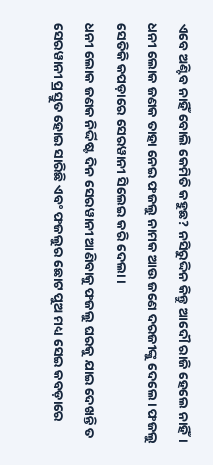ଏବେ ଅଣ୍ଟିବ ନାହିଁ ବୋଲି କେମିତି କହୁଛ? ନସିରୁଦ୍ଦିନ କିନ୍ତୁ ଆଦୌ ରାଜି ହେଲେ ନାହିଁ।
ଧନୀ ଲୋକ ଜଣକ ତାହା ନେଇ ଫଜଲୁ ନାମକ ଆଉ ଜଣେ ଦରଜୀଙ୍କୁ ଦେଲେ। ଫଜଲୁ ସେତିକି କପଡ଼ାରେ ସେରୱାନୀ ସିଲେଇ କରି ଦେଲା।
ଧନୀ ଲୋକ ଜଣକ ନିର୍ଦ୍ଦିଷ୍ଟ ଦିନ ସେରୱାନୀ ଆଣିବାକୁ ଫଜଲୁ ଘରକୁ ଯାଇ ଦେଖନ୍ତି ତ ସେରୱାନୀ ପ୍ରସ୍ତୁତ ହୋଇ ସାରିଛି ଏବଂ ଫଜଲୁର ଛୋଟ ପୁଅ ମଧ୍ୟ ସେଇ କବଡ଼ାରେ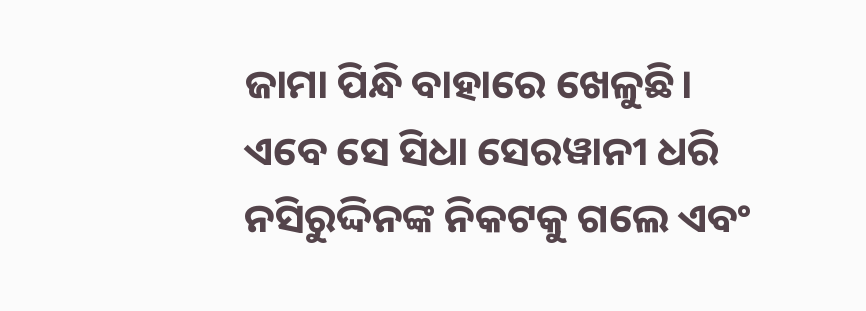ଜାମା ପିନ୍ଧି ବାହାରେ ଖେଳୁଛି।
ଏବେ ସେ ସିଧା ସେରୱାନୀ ଧରି ନସିରୁଦ୍ଦିନଙ୍କ ନିକଟକୁ ଗଲେ ଏବଂ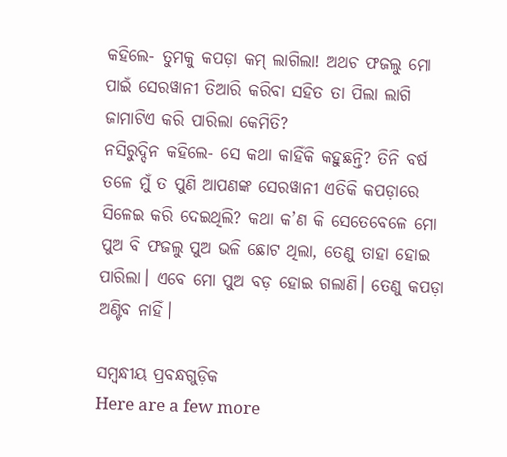କହିଲେ- ତୁମକୁ କପଡ଼ା କମ୍‌ ଲାଗିଲା! ଅଥଚ ଫଜଲୁ ମୋ ପାଇଁ ସେରୱାନୀ ତିଆରି କରିବା ସହିତ ତା ପିଲା ଲାଗି ଜାମାଟିଏ କରି ପାରିଲା କେମିତି?
ନସିରୁଦ୍ଦିନ କହିଲେ- ସେ କଥା କାହିଁକି କହୁଛନ୍ତି? ତିନି ବର୍ଷ ତଳେ ମୁଁ ତ ପୁଣି ଆପଣଙ୍କ ସେରୱାନୀ ଏତିକି କପଡ଼ାରେ ସିଳେଇ କରି ‌ଦେଇଥିଲି? କଥା କ’ଣ କି ସେତେବେଳେ ମୋ ପୁଅ ବି ଫଜଲୁ ପୁଅ ଭଳି ଛୋଟ ଥିଲା, ତେଣୁ ତାହା ହୋଇ ପାରିଲା। ଏବେ ମୋ ପୁଅ ବଡ଼ ହୋଇ ଗଲାଣି। ତେଣୁ କପଡ଼ା ଅଣ୍ଟିବ ନାହିଁ।

ସମ୍ବନ୍ଧୀୟ ପ୍ରବନ୍ଧଗୁଡ଼ିକ
Here are a few more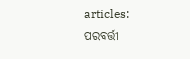articles:
ପରବର୍ତ୍ତୀ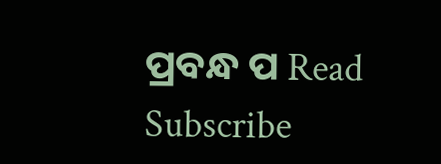ପ୍ରବନ୍ଧ ପ Read
Subscribe